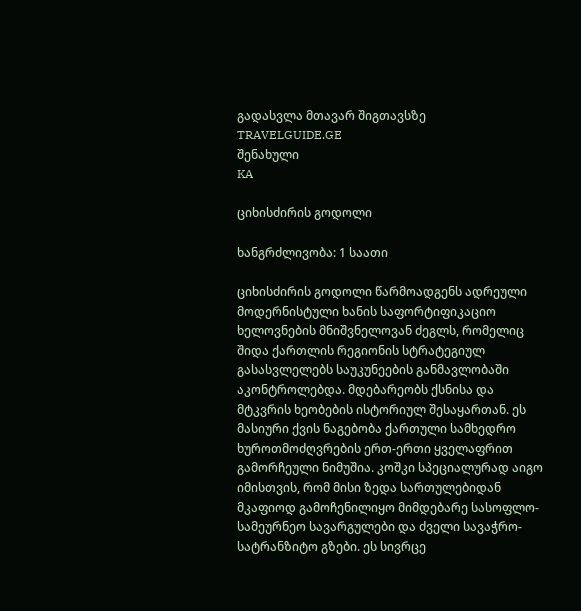გადასვლა მთავარ შიგთავსზე
TRAVELGUIDE.GE
შენახული
KA

ციხისძირის გოდოლი

ხანგრძლივობა: 1 საათი

ციხისძირის გოდოლი წარმოადგენს ადრეული მოდერნისტული ხანის საფორტიფიკაციო ხელოვნების მნიშვნელოვან ძეგლს, რომელიც შიდა ქართლის რეგიონის სტრატეგიულ გასასვლელებს საუკუნეების განმავლობაში აკონტროლებდა. მდებარეობს ქსნისა და მტკვრის ხეობების ისტორიულ შესაყართან. ეს მასიური ქვის ნაგებობა ქართული სამხედრო ხუროთმოძღვრების ერთ-ერთი ყველაფრით გამორჩეული ნიმუშია. კოშკი სპეციალურად აიგო იმისთვის, რომ მისი ზედა სართულებიდან მკაფიოდ გამოჩენილიყო მიმდებარე სასოფლო-სამეურნეო სავარგულები და ძველი სავაჭრო-სატრანზიტო გზები. ეს სივრცე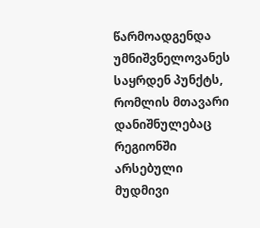წარმოადგენდა უმნიშვნელოვანეს საყრდენ პუნქტს, რომლის მთავარი დანიშნულებაც რეგიონში არსებული მუდმივი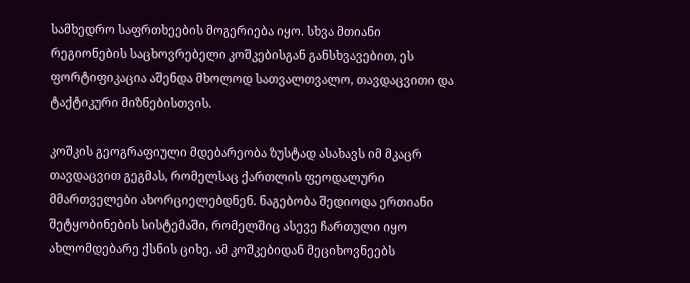სამხედრო საფრთხეების მოგერიება იყო. სხვა მთიანი რეგიონების საცხოვრებელი კოშკებისგან განსხვავებით, ეს ფორტიფიკაცია აშენდა მხოლოდ სათვალთვალო, თავდაცვითი და ტაქტიკური მიზნებისთვის.

კოშკის გეოგრაფიული მდებარეობა ზუსტად ასახავს იმ მკაცრ თავდაცვით გეგმას, რომელსაც ქართლის ფეოდალური მმართველები ახორციელებდნენ. ნაგებობა შედიოდა ერთიანი შეტყობინების სისტემაში, რომელშიც ასევე ჩართული იყო ახლომდებარე ქსნის ციხე. ამ კოშკებიდან მეციხოვნეებს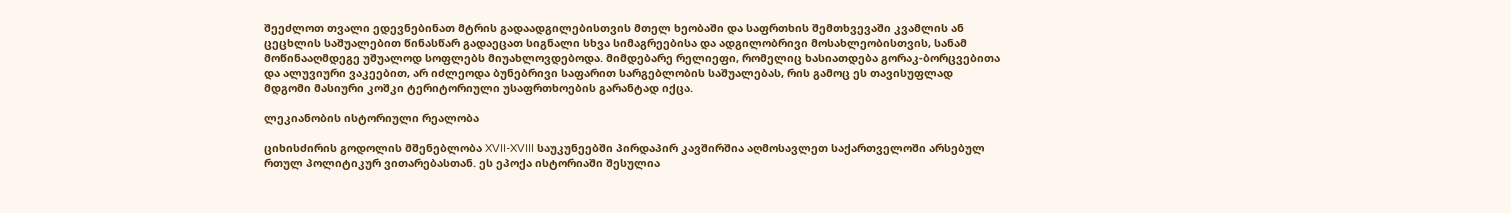შეეძლოთ თვალი ედევნებინათ მტრის გადაადგილებისთვის მთელ ხეობაში და საფრთხის შემთხვევაში კვამლის ან ცეცხლის საშუალებით წინასწარ გადაეცათ სიგნალი სხვა სიმაგრეებისა და ადგილობრივი მოსახლეობისთვის, სანამ მოწინააღმდეგე უშუალოდ სოფლებს მიუახლოვდებოდა. მიმდებარე რელიეფი, რომელიც ხასიათდება გორაკ-ბორცვებითა და ალუვიური ვაკეებით, არ იძლეოდა ბუნებრივი საფარით სარგებლობის საშუალებას, რის გამოც ეს თავისუფლად მდგომი მასიური კოშკი ტერიტორიული უსაფრთხოების გარანტად იქცა.

ლეკიანობის ისტორიული რეალობა

ციხისძირის გოდოლის მშენებლობა XVII-XVIII საუკუნეებში პირდაპირ კავშირშია აღმოსავლეთ საქართველოში არსებულ რთულ პოლიტიკურ ვითარებასთან. ეს ეპოქა ისტორიაში შესულია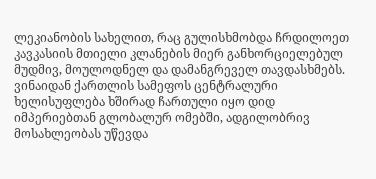ლეკიანობის სახელით, რაც გულისხმობდა ჩრდილოეთ კავკასიის მთიელი კლანების მიერ განხორციელებულ მუდმივ, მოულოდნელ და დამანგრეველ თავდასხმებს. ვინაიდან ქართლის სამეფოს ცენტრალური ხელისუფლება ხშირად ჩართული იყო დიდ იმპერიებთან გლობალურ ომებში, ადგილობრივ მოსახლეობას უწევდა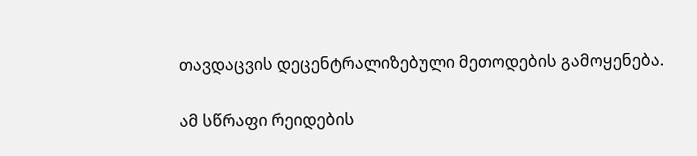თავდაცვის დეცენტრალიზებული მეთოდების გამოყენება.

ამ სწრაფი რეიდების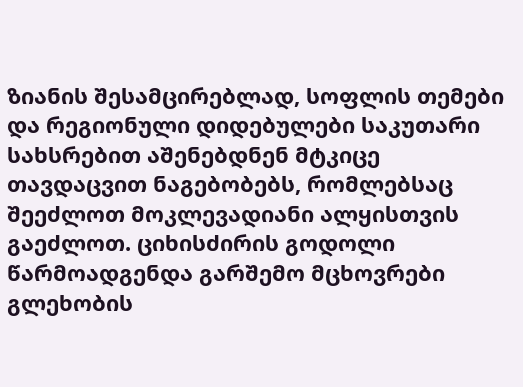ზიანის შესამცირებლად, სოფლის თემები და რეგიონული დიდებულები საკუთარი სახსრებით აშენებდნენ მტკიცე თავდაცვით ნაგებობებს, რომლებსაც შეეძლოთ მოკლევადიანი ალყისთვის გაეძლოთ. ციხისძირის გოდოლი წარმოადგენდა გარშემო მცხოვრები გლეხობის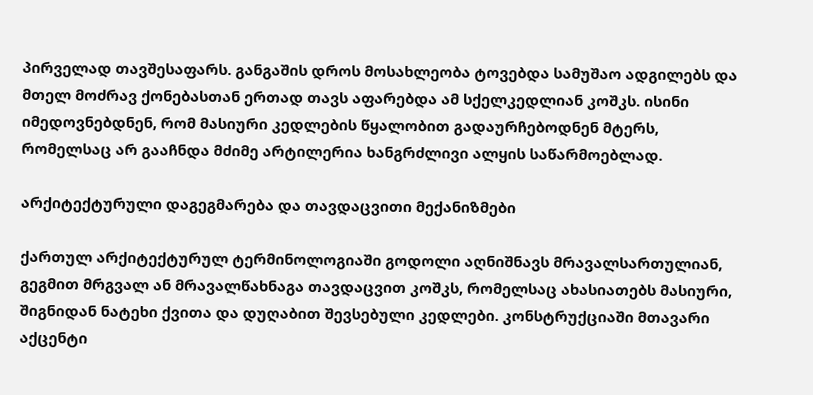პირველად თავშესაფარს. განგაშის დროს მოსახლეობა ტოვებდა სამუშაო ადგილებს და მთელ მოძრავ ქონებასთან ერთად თავს აფარებდა ამ სქელკედლიან კოშკს. ისინი იმედოვნებდნენ, რომ მასიური კედლების წყალობით გადაურჩებოდნენ მტერს, რომელსაც არ გააჩნდა მძიმე არტილერია ხანგრძლივი ალყის საწარმოებლად.

არქიტექტურული დაგეგმარება და თავდაცვითი მექანიზმები

ქართულ არქიტექტურულ ტერმინოლოგიაში გოდოლი აღნიშნავს მრავალსართულიან, გეგმით მრგვალ ან მრავალწახნაგა თავდაცვით კოშკს, რომელსაც ახასიათებს მასიური, შიგნიდან ნატეხი ქვითა და დუღაბით შევსებული კედლები. კონსტრუქციაში მთავარი აქცენტი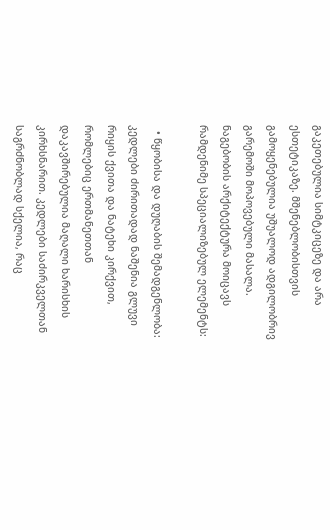გაკეთებულია სიმტკიცეზე და არა ესთეტიკაზე. მშენებლობისთვის გამოყენებულია უშუალოდ ადგილობრივ გარემოში მოპოვებული მასალა. ნაგებობის არქიტექტურა მოიცავს რამდენიმე სპეციალიზებულ ელემენტს:

  • წყობისა და დუღაბის შემადგენლობა: კედლები ძირითადად ნაშენია გლუვი რიყის ქვითა და ნატეხი კირქვით, რომლებიც ერთმანეთთან დაკავშირებულია მაღალი ხარისხის კირხსნარით. კედლები საძირკველთან საგრძნობლად სქელია, რაც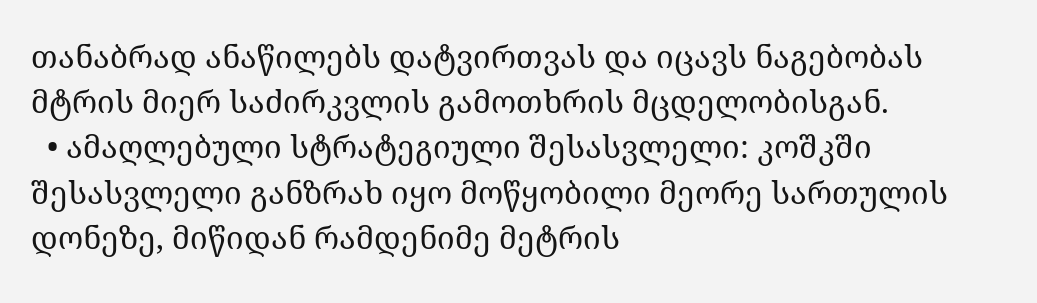თანაბრად ანაწილებს დატვირთვას და იცავს ნაგებობას მტრის მიერ საძირკვლის გამოთხრის მცდელობისგან.
  • ამაღლებული სტრატეგიული შესასვლელი: კოშკში შესასვლელი განზრახ იყო მოწყობილი მეორე სართულის დონეზე, მიწიდან რამდენიმე მეტრის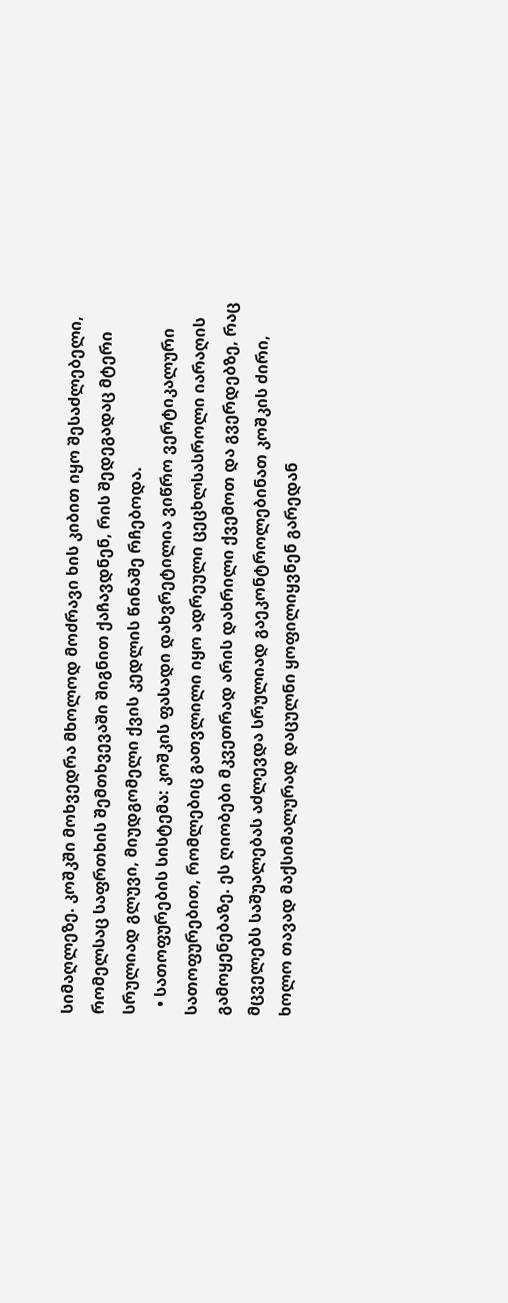სიმაღლეზე. კოშკში მოხვედრა მხოლოდ მოძრავი ხის კიბით იყო შესაძლებელი, რომელსაც საფრთხის შემთხვევაში შიგნით ქაჩავდნენ, რის შედეგადაც მტერი სრულიად გლუვი, მიუდგომელი ქვის კედლის წინაშე რჩებოდა.
  • სათოფურების სისტემა: კოშკის ფასადი დახვრეტილია ვიწრო ვერტიკალური სათოფურებით, რომლებიც გათვლილი იყო ადრეული ცეცხლსასროლი იარაღის გამოყენებაზე. ეს ღიობები მკვეთრად არის დახრილი ქვემოთ და გვერდებზე, რაც მცველებს საშუალებას აძლევდა სრულიად გაეკონტროლებინათ კოშკის ძირი, ხოლო თავად მაქსიმალურად დაცულნი ყოფილიყვნენ გარედან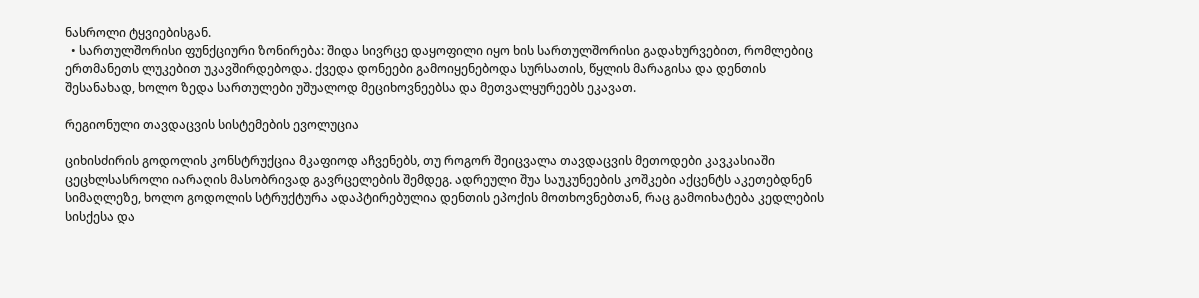ნასროლი ტყვიებისგან.
  • სართულშორისი ფუნქციური ზონირება: შიდა სივრცე დაყოფილი იყო ხის სართულშორისი გადახურვებით, რომლებიც ერთმანეთს ლუკებით უკავშირდებოდა. ქვედა დონეები გამოიყენებოდა სურსათის, წყლის მარაგისა და დენთის შესანახად, ხოლო ზედა სართულები უშუალოდ მეციხოვნეებსა და მეთვალყურეებს ეკავათ.

რეგიონული თავდაცვის სისტემების ევოლუცია

ციხისძირის გოდოლის კონსტრუქცია მკაფიოდ აჩვენებს, თუ როგორ შეიცვალა თავდაცვის მეთოდები კავკასიაში ცეცხლსასროლი იარაღის მასობრივად გავრცელების შემდეგ. ადრეული შუა საუკუნეების კოშკები აქცენტს აკეთებდნენ სიმაღლეზე, ხოლო გოდოლის სტრუქტურა ადაპტირებულია დენთის ეპოქის მოთხოვნებთან, რაც გამოიხატება კედლების სისქესა და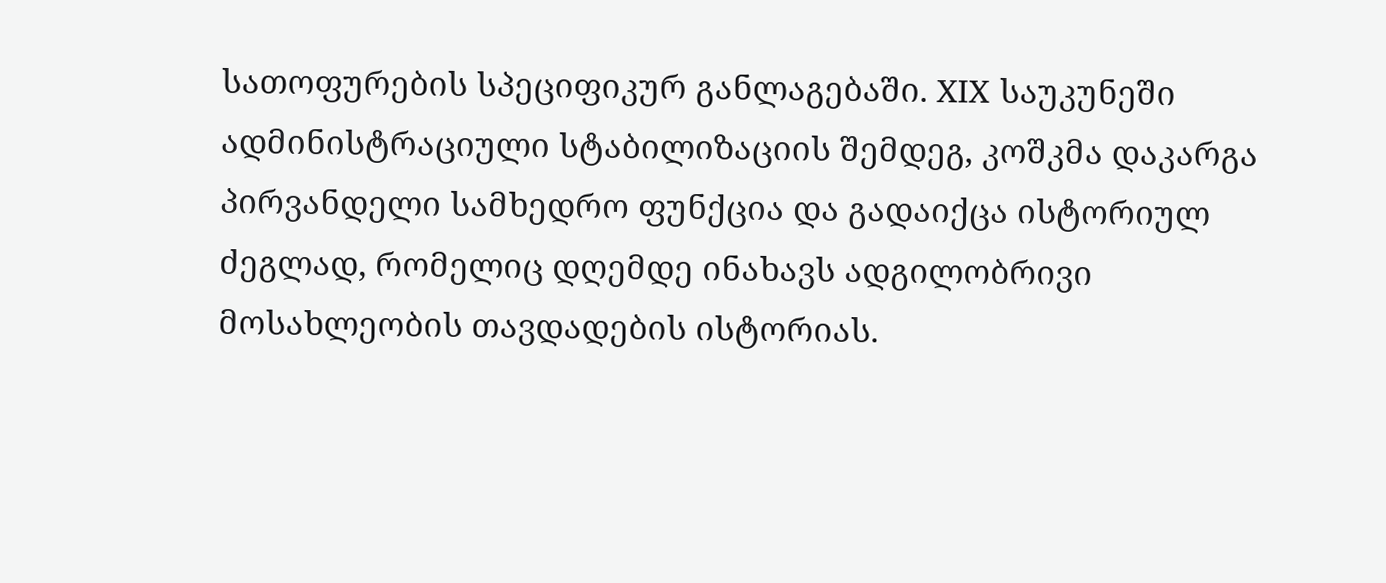სათოფურების სპეციფიკურ განლაგებაში. XIX საუკუნეში ადმინისტრაციული სტაბილიზაციის შემდეგ, კოშკმა დაკარგა პირვანდელი სამხედრო ფუნქცია და გადაიქცა ისტორიულ ძეგლად, რომელიც დღემდე ინახავს ადგილობრივი მოსახლეობის თავდადების ისტორიას.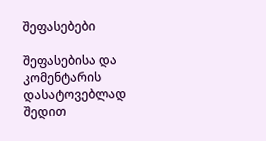შეფასებები

შეფასებისა და კომენტარის დასატოვებლად შედით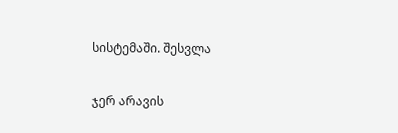სისტემაში. შესვლა

ჯერ არავის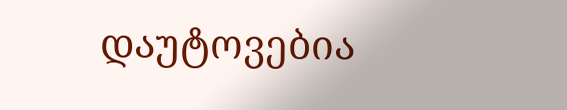დაუტოვებია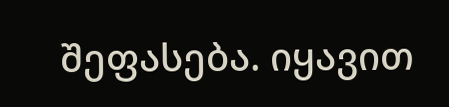შეფასება. იყავით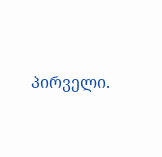პირველი.